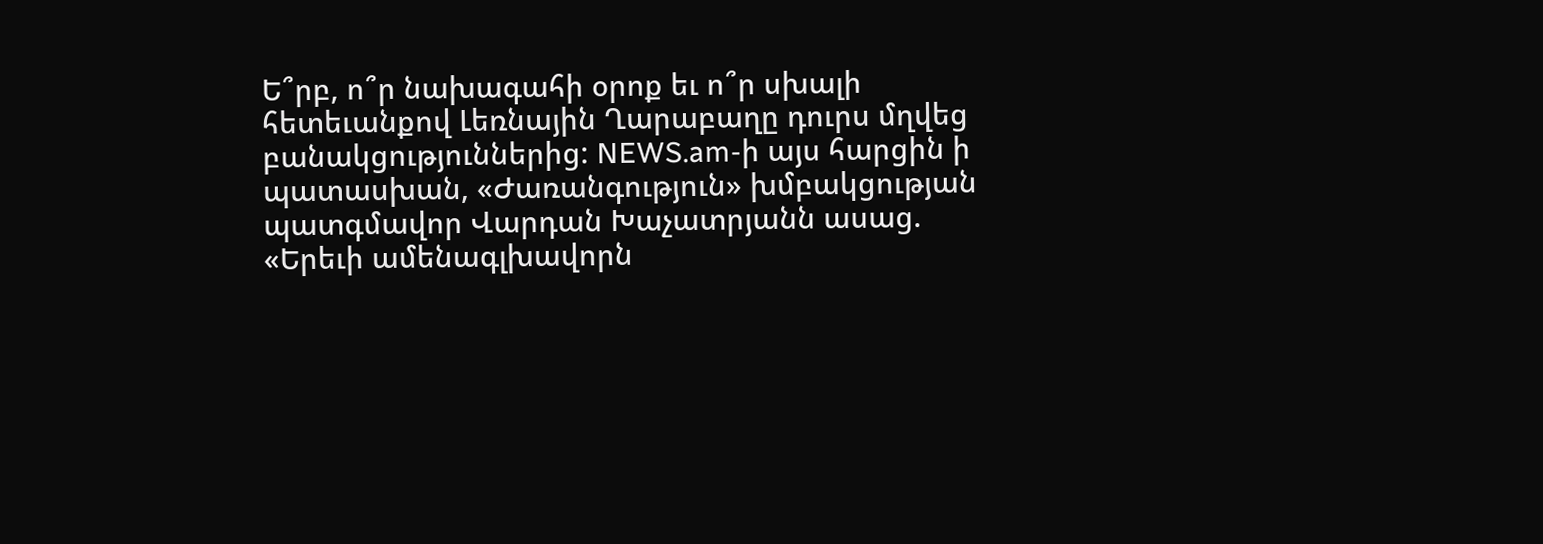Ե՞րբ, ո՞ր նախագահի օրոք եւ ո՞ր սխալի հետեւանքով Լեռնային Ղարաբաղը դուրս մղվեց բանակցություններից: NEWS.am-ի այս հարցին ի պատասխան, «Ժառանգություն» խմբակցության պատգմավոր Վարդան Խաչատրյանն ասաց. «Երեւի ամենագլխավորն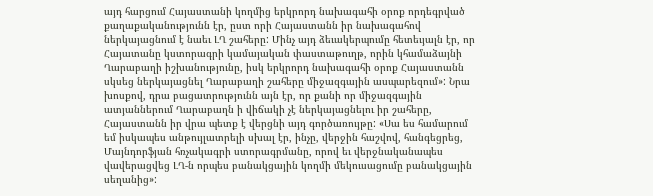այդ հարցում Հայաստանի կողմից երկրորդ նախագահի օրոք որդեգրված քաղաքականությունն էր, ըստ որի Հայաստանն իր նախագահով ներկայացնում է նաեւ ԼՂ շահերը: Մինչ այդ ձեւակերպումը հետեւյալն էր, որ Հայատանը կստորագրի կամայական փաստաթուղթ, որին կհամաձայնի Ղարաբաղի իշխանությունը, իսկ երկրորդ նախագահի օրոք Հայաստանն սկսեց ներկայացնել Ղարաբաղի շահերը միջազգային ասպարեզում»: Նրա խոսքով, դրա բացատրությունն այն էր, որ քանի որ միջազգային ատյաններում Ղարաբաղն ի վիճակի չէ ներկայացնելու իր շահերը, Հայաստանն իր վրա պետք է վերցնի այդ գործառույթը: «Սա ես համարում եմ իսկապես անթույլատրելի սխալ էր, ինչը, վերջին հաշվով, հանգեցրեց, Մայնդորֆյան հռչակագրի ստորագրմանը, որով եւ վերջնականապես վավերացվեց ԼՂ-ն որպես բանակցային կողմի մեկուսացումը բանակցային սեղանից»: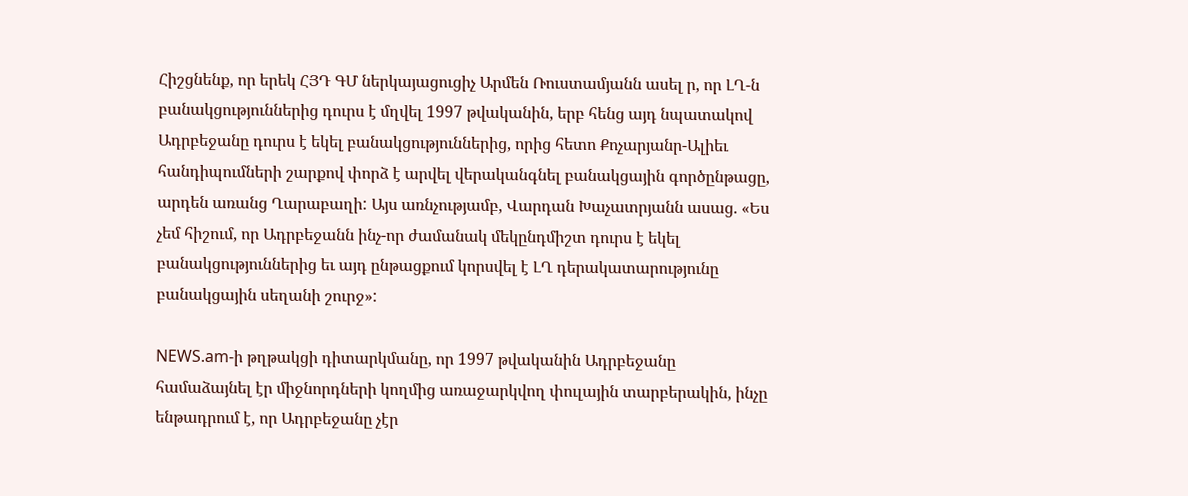Հիշցնենք, որ երեկ ՀՅԴ ԳՄ ներկայացուցիչ Արմեն Ռուստամյանն ասել ր, որ ԼՂ-ն բանակցություններից դուրս է մղվել 1997 թվականին, երբ հենց այդ նպատակով Ադրբեջանը դուրս է եկել բանակցություններից, որից հետո Քոչարյանր-Ալիեւ հանդիպումների շարքով փորձ է արվել վերականգնել բանակցային գործընթացը, արդեն առանց Ղարաբաղի: Այս առնչությամբ, Վարդան Խաչատրյանն ասաց. «Ես չեմ հիշում, որ Ադրբեջանն ինչ-որ ժամանակ մեկընդմիշտ դուրս է եկել բանակցություններից եւ այդ ընթացքում կորսվել է ԼՂ դերակատարությունը բանակցային սեղանի շուրջ»:

NEWS.am-ի թղթակցի դիտարկմանը, որ 1997 թվականին Ադրբեջանը համաձայնել էր միջնորդների կողմից առաջարկվող փուլային տարբերակին, ինչը ենթադրում է, որ Ադրբեջանը չէր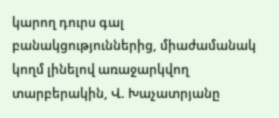կարող դուրս գալ բանակցություններից, միաժամանակ կողմ լինելով առաջարկվող տարբերակին, Վ. Խաչատրյանը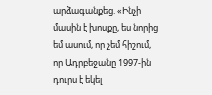արձագանքեց. «Ինչի մասին է խոսքը, ես նորից եմ ասում, որ չեմ հիշում, որ Ադրբեջանը 1997-ին դուրս է եկել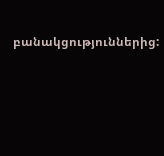բանակցություններից: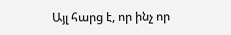Այլ հարց է, որ ինչ որ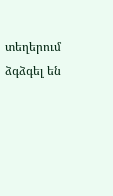տեղերում ձգձգել են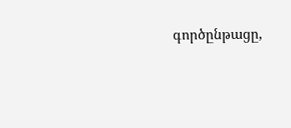գործընթացը,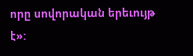որը սովորական երեւույթ է»: